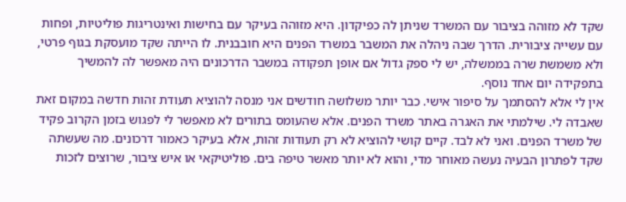שקד לא מזוהה בציבור עם המשרד שניתן לה כפיקדון. היא מזוהה בעיקר עם בחישות ואינטריגות פוליטיות, ופחות עם עשייה ציבורית. הדרך שבה ניהלה את המשבר במשרד הפנים היא חובבנית. לו הייתה שקד מועסקת בגוף פרטי, ולא משמשת שרה בממשלה, יש לי ספק גדול אם אופן תפקודה במשבר הדרכונים היה מאפשר לה להמשיך בתפקידה יום אחד נוסף.
אין לי אלא להסתמך על סיפור אישי. כבר יותר משלושה חודשים אני מנסה להוציא תעודת זהות חדשה במקום זאת שאבדה לי. שילמתי את האגרה באתר משרד הפנים. אלא שהעומס בתורים לא מאפשר לי לפגוש בזמן הקרוב פקיד של משרד הפנים. ואני לא לבד. קיים קושי להוציא לא רק תעודות זהות, אלא בעיקר כאמור דרכונים. מה שעשתה שקד לפתרון הבעיה נעשה מאוחר מדי, והוא לא יותר מאשר טיפה בים. פוליטיקאי או איש ציבור, שרוצים לזכות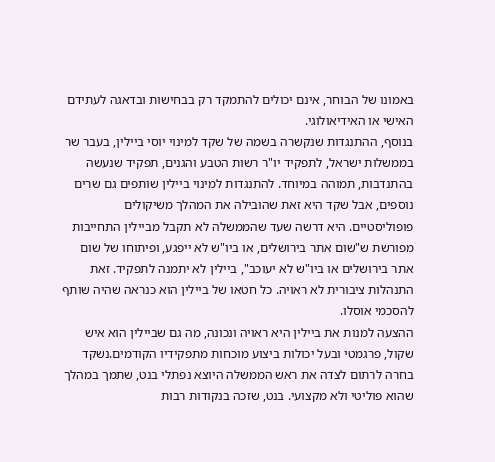באמונו של הבוחר, אינם יכולים להתמקד רק בבחישות ובדאגה לעתידם האישי או האידיאולוגי.
בנוסף, ההתנגדות שנקשרה בשמה של שקד למינוי יוסי ביילין, בעבר שר בממשלות ישראל, לתפקיד יו"ר רשות הטבע והגנים, תפקיד שנעשה בהתנדבות, תמוהה במיוחד. להתנגדות למינוי ביילין שותפים גם שרים נוספים, אבל שקד היא זאת שהובילה את המהלך משיקולים פופוליסטיים. היא דרשה שעד שהממשלה לא תקבל מביילין התחייבות מפורשת ש"שום אתר בירושלים, או ביו"ש לא ייפגע, ופיתוחו של שום אתר בירושלים או ביו"ש לא יעוכב", ביילין לא יתמנה לתפקיד. זאת התנהלות ציבורית לא ראויה. כל חטאו של ביילין הוא כנראה שהיה שותף להסכמי אוסלו.
ההצעה למנות את ביילין היא ראויה ונכונה, מה גם שביילין הוא איש שקול, פרגמטי ובעל יכולות ביצוע מוכחות מתפקידיו הקודמים.נשקד בחרה לרתום לצדה את ראש הממשלה היוצא נפתלי בנט, שתמך במהלך שהוא פוליטי ולא מקצועי. בנט, שזכה בנקודות רבות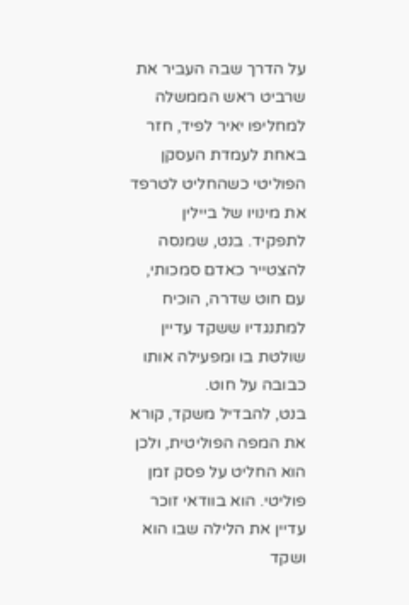על הדרך שבה העביר את שרביט ראש הממשלה למחליפו יאיר לפיד, חזר באחת לעמדת העסקן הפוליטי כשהחליט לטרפד את מינויו של ביילין לתפקיד. בנט, שמנסה להצטייר כאדם סמכותי, עם חוט שדרה, הוכיח למתנגדיו ששקד עדיין שולטת בו ומפעילה אותו כבובה על חוט.
בנט, להבדיל משקד, קורא את המפה הפוליטית, ולכן הוא החליט על פסק זמן פוליטי. הוא בוודאי זוכר עדיין את הלילה שבו הוא ושקד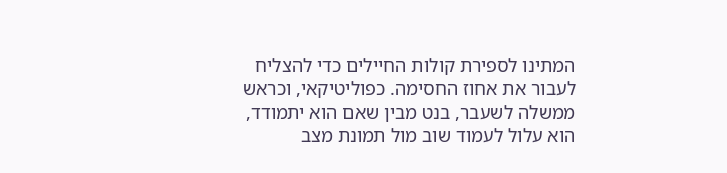המתינו לספירת קולות החיילים כדי להצליח לעבור את אחוז החסימה. כפוליטיקאי, וכראש ממשלה לשעבר, בנט מבין שאם הוא יתמודד, הוא עלול לעמוד שוב מול תמונת מצב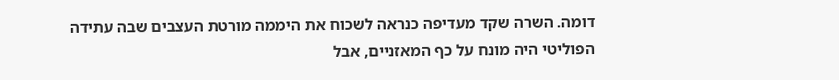דומה. השרה שקד מעדיפה כנראה לשכוח את היממה מורטת העצבים שבה עתידה הפוליטי היה מונח על כף המאזניים, אבל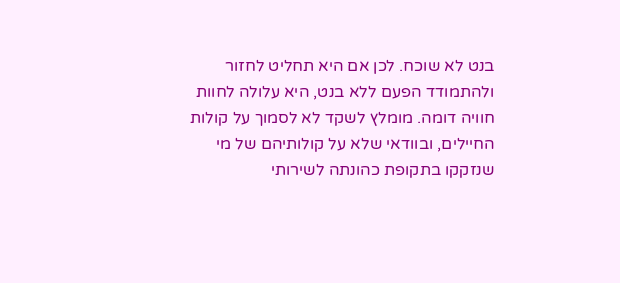בנט לא שוכח. לכן אם היא תחליט לחזור ולהתמודד הפעם ללא בנט, היא עלולה לחוות חוויה דומה. מומלץ לשקד לא לסמוך על קולות החיילים, ובוודאי שלא על קולותיהם של מי שנזקקו בתקופת כהונתה לשירותי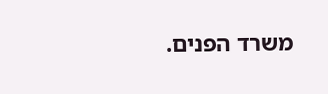משרד הפנים.